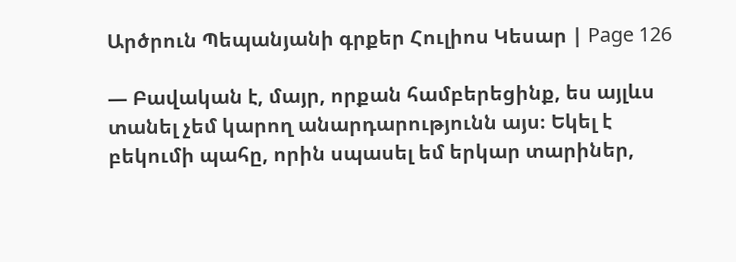Արծրուն Պեպանյանի գրքեր Հուլիոս Կեսար | Page 126

— Բավական է, մայր, որքան համբերեցինք, ես այլևս տանել չեմ կարող անարդարությունն այս։ Եկել է բեկումի պահը, որին սպասել եմ երկար տարիներ,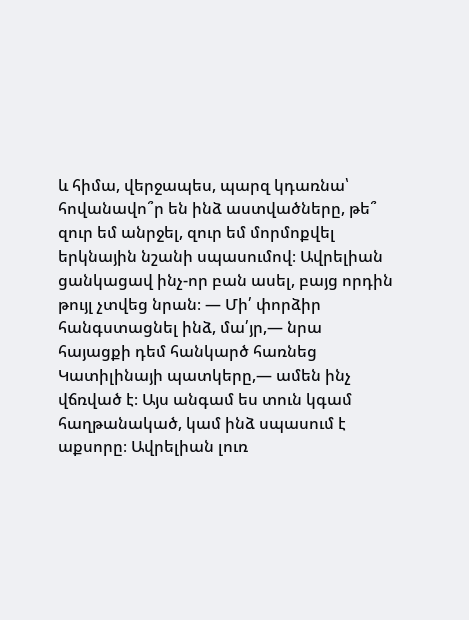և հիմա, վերջապես, պարզ կդառնա՝ հովանավո՞ր են ինձ աստվածները, թե՞ զուր եմ անրջել, զուր եմ մորմոքվել երկնային նշանի սպասումով։ Ավրելիան ցանկացավ ինչ-որ բան ասել, բայց որդին թույլ չտվեց նրան։ — Մի՛ փորձիր հանգստացնել ինձ, մա՛յր,— նրա հայացքի դեմ հանկարծ հառնեց Կատիլինայի պատկերը,— ամեն ինչ վճռված է։ Այս անգամ ես տուն կգամ հաղթանակած, կամ ինձ սպասում է աքսորը։ Ավրելիան լուռ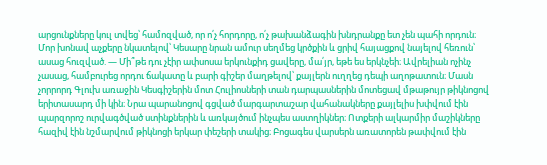արցունքները կուլ տվեց՝ համոզված, որ ո՛չ հորդորը, ո՛չ թախանձագին խնդրանքը ետ չեն պահի որդուն։ Մոր խոնավ աչքերը նկատելով՝ Կեսարը նրան ամուր սեղմեց կրծքին և ցրիվ հայացքով նայելով հեռուն՝ ասաց հուզված. — Մի՞թե դու չէիր ափսոսա երկունքիդ ցավերը, մա՛յր, եթե ես երկնչեի։ Ավրելիան ոչինչ չասաց, համբուրեց որդու ճակատը և բարի գիշեր մաղթելով՝ քայլերն ուղղեց դեպի աղոթատուն։ Մասն չորրորդ Գլուխ առաջին Կեսգիշերին մոտ Հուլիոսների տան դարպասներին մոտեցավ մթաթույր թիկնոցով երիտասարդ մի կին։ Նրա պարանոցով գցված մարգարտաշար վահանակները քայլելիս խփվում էին պարզորոշ ուրվագծված ստինքներին և առկայծում ինչպես աստղիկներ։ Ոտքերի ալկարմիր մաշիկները հազիվ էին նշմարվում թիկնոցի երկար փեշերի տակից։ Բոցագես վարսերն առատորեն թափվում էին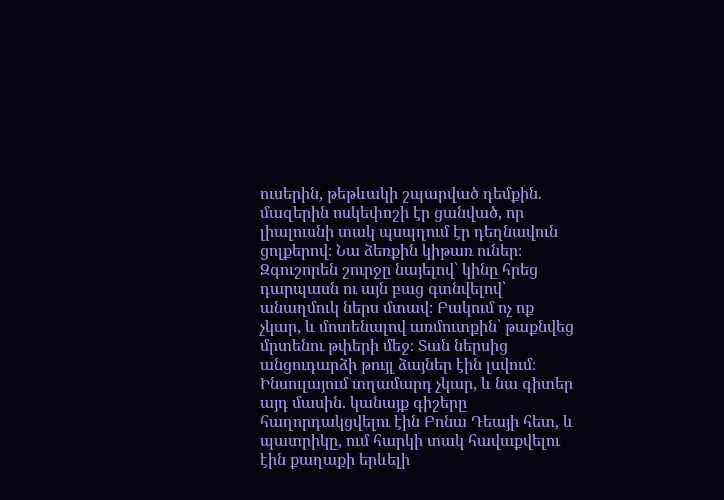ուսերին, թեթևակի շպարված դեմքին. մազերին ոսկեփոշի էր ցանված, որ լիալուսնի տակ պսպղում էր դեղնավուն ցոլքերով։ Նա ձեռքին կիթառ ուներ։ Զգուշորեն շուրջը նայելով՝ կինը հրեց դարպասն ու այն բաց գտնվելով՝ անաղմուկ ներս մտավ։ Բակում ոչ ոք չկար, և մոտենալով առմուտքին՝ թաքնվեց մրտենու թփերի մեջ։ Տան ներսից անցուդարձի թույլ ձայներ էին լսվում։ Ինսուլայում տղամարդ չկար, և նա գիտեր այդ մասին. կանայք գիշերը հաղորդակցվելու էին Բոնա Դեայի հետ, և պատրիկը, ում հարկի տակ հավաքվելու էին քաղաքի երևելի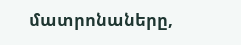մատրոնաները,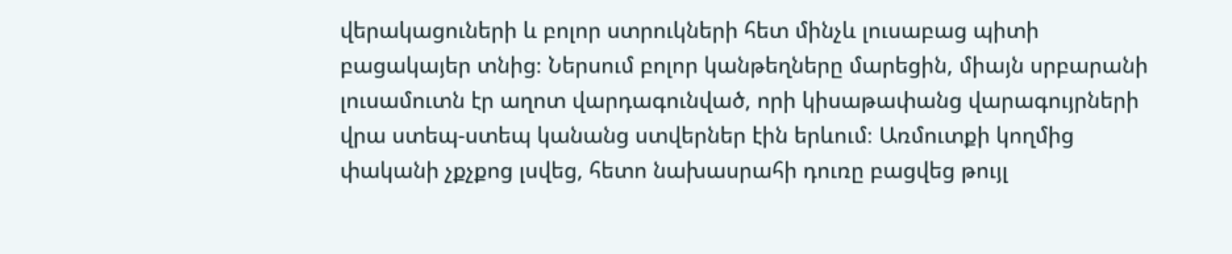վերակացուների և բոլոր ստրուկների հետ մինչև լուսաբաց պիտի բացակայեր տնից։ Ներսում բոլոր կանթեղները մարեցին, միայն սրբարանի լուսամուտն էր աղոտ վարդագունված, որի կիսաթափանց վարագույրների վրա ստեպ-ստեպ կանանց ստվերներ էին երևում։ Առմուտքի կողմից փականի չքչքոց լսվեց, հետո նախասրահի դուռը բացվեց թույլ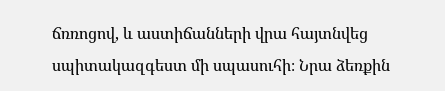ճռռոցով, և աստիճանների վրա հայտնվեց սպիտակազգեստ մի սպասուհի։ Նրա ձեռքին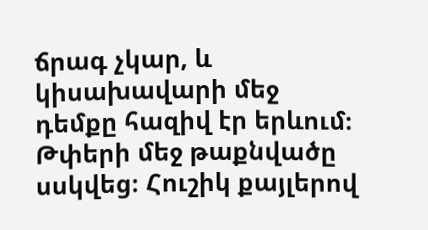ճրագ չկար, և կիսախավարի մեջ դեմքը հազիվ էր երևում։ Թփերի մեջ թաքնվածը սսկվեց։ Հուշիկ քայլերով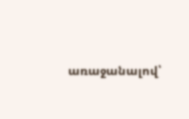առաջանալով՝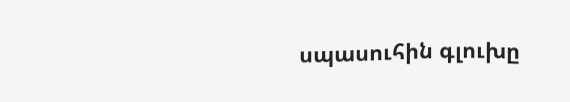սպասուհին գլուխը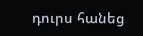դուրս հանեց